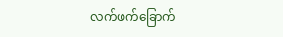လက်ဖက်ခြောက်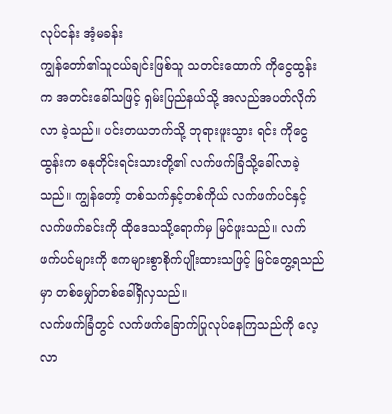လုပ်ငန်း အံ့မခန်း
ကျွန်တော်၏သူငယ်ချင်းဖြစ်သူ သတင်းထောက် ကိုငွေထွန်းက အတင်းခေါ်သဖြင့် ရှမ်းပြည်နယ်သို့ အလည်အပတ်လိုက်လာ ခဲ့သည်။ ပင်းတယဘက်သို့ ဘုရားဖူးသွား ရင်း ကိုငွေထွန်းက ဓနုတိုင်းရင်းသားတို့၏ လက်ဖက်ခြံသို့ခေါ်လာခဲ့သည်။ ကျွန်တော့် တစ်သက်နှင့်တစ်ကိုယ် လက်ဖက်ပင်နှင့် လက်ဖက်ခင်းကို ထိုဒေသသို့ရောက်မှ မြင်ဖူးသည်။ လက်ဖက်ပင်များကို ဧကများစွာစိုက်ပျိုးထားသဖြင့် မြင်တွေ့ရသည် မှာ တစ်မျှော်တစ်ခေါ်ရှိလှသည်။
လက်ဖက်ခြံတွင် လက်ဖက်ခြောက်ပြုလုပ်နေကြသည်ကို လေ့လာ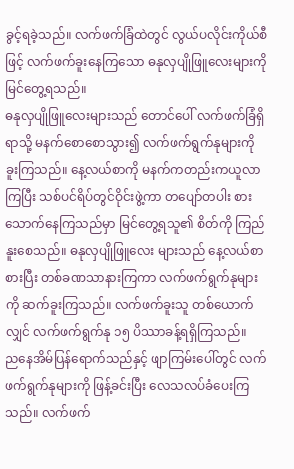ခွင့်ရခဲ့သည်။ လက်ဖက်ခြံထဲတွင် လွယ်ပလိုင်းကိုယ်စီဖြင့် လက်ဖက်ခူးနေကြသော ဓနုလှပျိုဖြူလေးများကို မြင်တွေ့ရသည်။
ဓနုလှပျိုဖြူလေးများသည် တောင်ပေါ် လက်ဖက်ခြံရှိရာသို့ မနက်စောစောသွား၍ လက်ဖက်ရွက်နုများကို ခူးကြသည်။ နေ့လယ်စာကို မနက်ကတည်းကယူလာကြပြီး သစ်ပင်ရိပ်တွင်ဝိုင်းဖွဲ့ကာ တပျော်တပါး စားသောက်နေကြသည်မှာ မြင်တွေ့ရသူ၏ စိတ်ကို ကြည်နူးစေသည်။ ဓနုလှပျိုဖြူလေး များသည် နေ့လယ်စာစားပြီး တစ်ခဏသာနားကြကာ လက်ဖက်ရွက်နုများကို ဆက်ခူးကြသည်။ လက်ဖက်ခူးသူ တစ်ယောက်လျှင် လက်ဖက်ရွက်နု ၁၅ ပိဿာခန့်ရရှိကြသည်။
ညနေအိမ်ပြန်ရောက်သည်နှင့် ဖျာကြမ်းပေါ်တွင် လက်ဖက်ရွက်နုများကို ဖြန့်ခင်းပြီး လေသလပ်ခံပေးကြသည်။ လက်ဖက်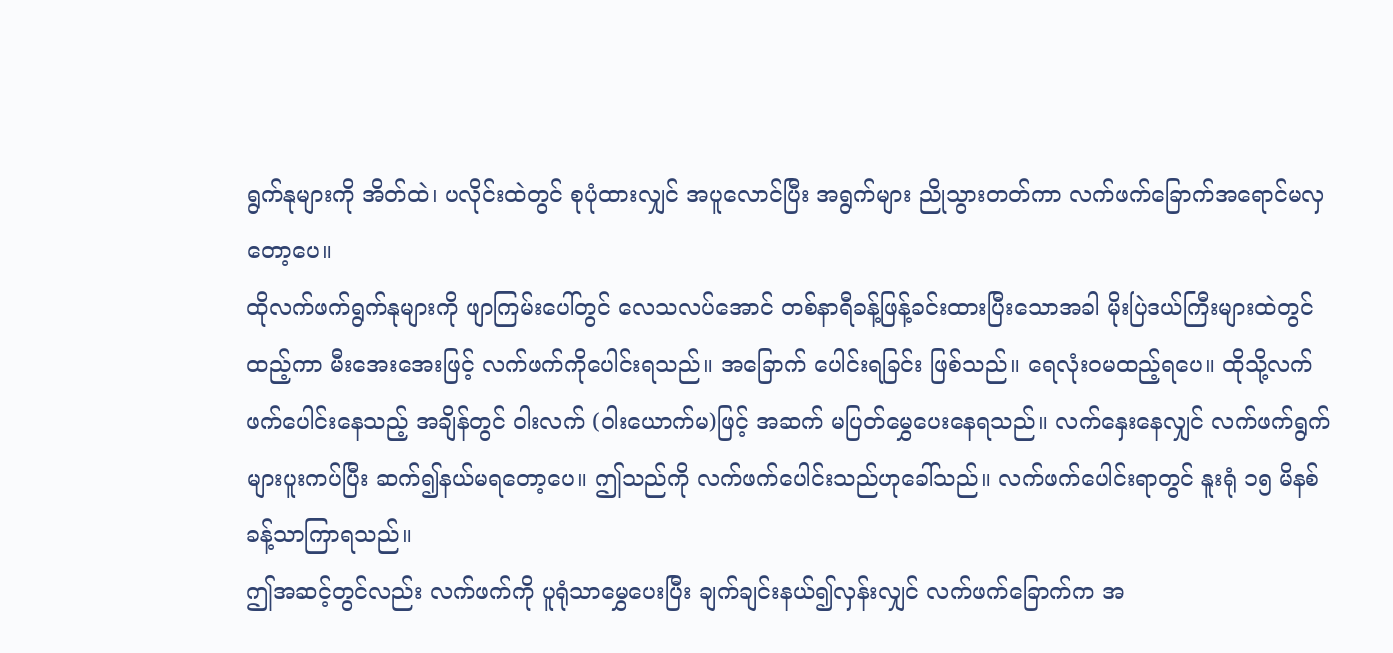ရွက်နုများကို အိတ်ထဲ၊ ပလိုင်းထဲတွင် စုပုံထားလျှင် အပူလောင်ပြီး အရွက်များ ညိုသွားတတ်ကာ လက်ဖက်ခြောက်အရောင်မလှတော့ပေ။
ထိုလက်ဖက်ရွက်နုများကို ဖျာကြမ်းပေါ်တွင် လေသလပ်အောင် တစ်နာရီခန့်ဖြန့်ခင်းထားပြီးသောအခါ မိုးပြဲဒယ်ကြီးများထဲတွင်ထည့်ကာ မီးအေးအေးဖြင့် လက်ဖက်ကိုပေါင်းရသည်။ အခြောက် ပေါင်းရခြင်း ဖြစ်သည်။ ရေလုံးဝမထည့်ရပေ။ ထိုသို့လက်ဖက်ပေါင်းနေသည့် အချိန်တွင် ဝါးလက် (ဝါးယောက်မ)ဖြင့် အဆက် မပြတ်မွှေပေးနေရသည်။ လက်နှေးနေလျှင် လက်ဖက်ရွက်များပူးကပ်ပြီး ဆက်၍နယ်မရတော့ပေ။ ဤသည်ကို လက်ဖက်ပေါင်းသည်ဟုခေါ်သည်။ လက်ဖက်ပေါင်းရာတွင် နူးရုံ ၁၅ မိနစ်ခန့်သာကြာရသည်။
ဤအဆင့်တွင်လည်း လက်ဖက်ကို ပူရုံသာမွှေပေးပြီး ချက်ချင်းနယ်၍လှန်းလျှင် လက်ဖက်ခြောက်က အ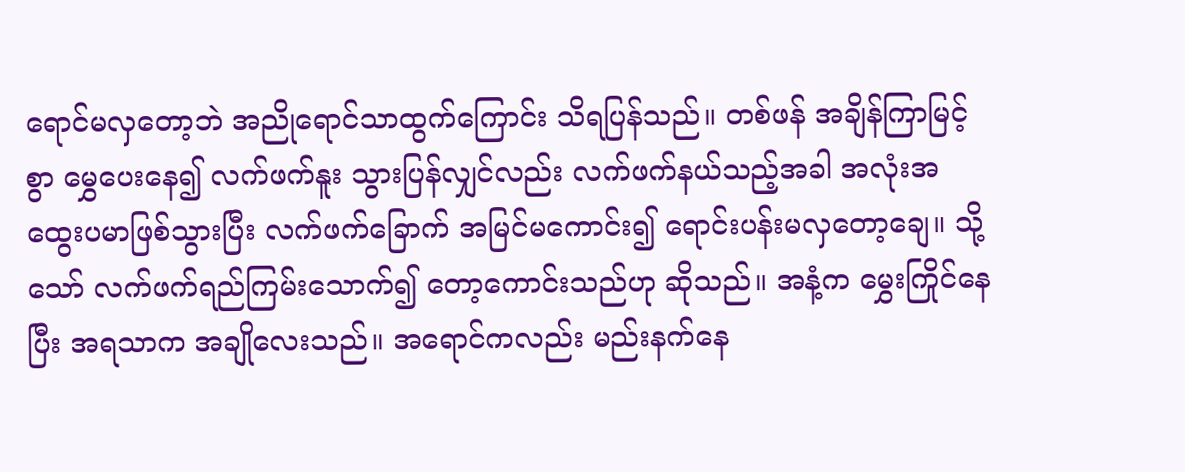ရောင်မလှတော့ဘဲ အညိုရောင်သာထွက်ကြောင်း သိရပြန်သည်။ တစ်ဖန် အချိန်ကြာမြင့်စွာ မွှေပေးနေ၍ လက်ဖက်နူး သွားပြန်လျှင်လည်း လက်ဖက်နယ်သည့်အခါ အလုံးအထွေးပမာဖြစ်သွားပြီး လက်ဖက်ခြောက် အမြင်မကောင်း၍ ရောင်းပန်းမလှတော့ချေ။ သို့သော် လက်ဖက်ရည်ကြမ်းသောက်၍ တော့ကောင်းသည်ဟု ဆိုသည်။ အနံ့က မွှေးကြိုင်နေပြီး အရသာက အချိုလေးသည်။ အရောင်ကလည်း မည်းနက်နေ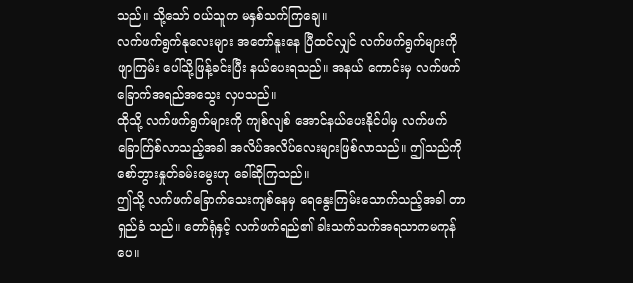သည်။ သို့သော် ဝယ်သူက မနှစ်သက်ကြချေ။
လက်ဖက်ရွက်နုလေးများ အတော်နူးနေ ပြီထင်လျှင် လက်ဖက်ရွက်များကို ဖျာကြမ်း ပေါ်သို့ဖြန့်ခင်းပြီး နယ်ပေးရသည်။ အနယ် ကောင်းမှ လက်ဖက်ခြောက်အရည်အသွေး လှပသည်။
ထိုသို့ လက်ဖက်ရွက်များကို ကျစ်လျစ် အောင်နယ်ပေးနိုင်ပါမှ လက်ဖက်ခြောက်ြစ်လာသည့်အခါ အလိပ်အလိပ်လေးများဖြစ်လာသည်။ ဤသည်ကို စော်ဘွားနှုတ်ခမ်းမွေးဟု ခေါ်ဆိုကြသည်။
ဤသို့ လက်ဖက်ခြောက်သေးကျစ်နေမှ ရေနွေးကြမ်းသောက်သည့်အခါ တာရှည်ခံ သည်။ တော်ရုံနှင့် လက်ဖက်ရည်၏ ခါးသက်သက်အရသာကမကုန်ပေ။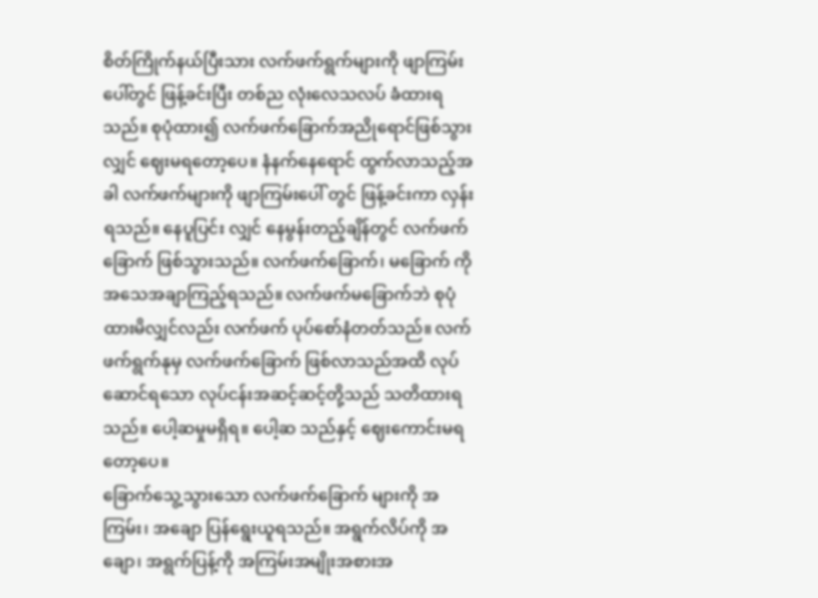စိတ်ကြိုက်နယ်ပြီးသား လက်ဖက်ရွက်များကို ဖျာကြမ်းပေါ်တွင် ဖြန့်ခင်းပြီး တစ်ည လုံးလေသလပ် ခံထားရသည်။ စုပုံထား၍ လက်ဖက်ခြောက်အညိုရောင်ဖြစ်သွားလျှင် ဈေးမရတော့ပေ။ နံနက်နေရောင် ထွက်လာသည့်အခါ လက်ဖက်များကို ဖျာကြမ်းပေါ် တွင် ဖြန့်ခင်းကာ လှန်းရသည်။ နေပူပြင်း လျှင် နေမွန်းတည့်ချိန်တွင် လက်ဖက်ခြောက် ဖြစ်သွားသည်။ လက်ဖက်ခြောက်၊ မခြောက် ကို အသေအချာကြည့်ရသည်။ လက်ဖက်မခြောက်ဘဲ စုပုံထားမိလျှင်လည်း လက်ဖက် ပုပ်စော်နံတတ်သည်။ လက်ဖက်ရွက်နုမှ လက်ဖက်ခြောက် ဖြစ်လာသည်အထိ လုပ်ဆောင်ရသော လုပ်ငန်းအဆင့်ဆင့်တို့သည် သတိထားရသည်။ ပေါ့ဆမှုမရှိရ။ ပေါ့ဆ သည်နှင့် ဈေးကောင်းမရတော့ပေ။
ခြောက်သွေ့သွားသော လက်ဖက်ခြောက် များကို အကြမ်း၊ အချော ပြန်ရွေးယူရသည်။ အရွက်လိပ်ကို အချော၊ အရွက်ပြန့်ကို အကြမ်းအမျိုးအစားအ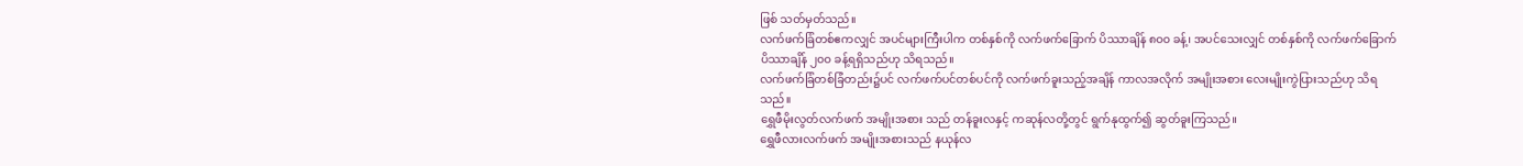ဖြစ် သတ်မှတ်သည်။
လက်ဖက်ခြံတစ်ဧကလျှင် အပင်များကြီးပါက တစ်နှစ်ကို လက်ဖက်ခြောက် ပိဿာချိန် ၈၀၀ ခန့်၊ အပင်သေးလျှင် တစ်နှစ်ကို လက်ဖက်ခြောက်ပိဿာချိန် ၂၀၀ ခန့်ရရှိသည်ဟု သိရသည်။
လက်ဖက်ခြံတစ်ခြံတည်း၌ပင် လက်ဖက်ပင်တစ်ပင်ကို လက်ဖက်ခူးသည့်အချိန် ကာလအလိုက် အမျိုးအစား လေးမျိုးကွဲပြားသည်ဟု သိရသည်။
ရွှေဖီမိုးလွတ်လက်ဖက် အမျိုးအစား သည် တန်ခူးလနှင့် ကဆုန်လတို့တွင် ရွက်နုထွက်၍ ဆွတ်ခူးကြသည်။
ရွှေဖီလားလက်ဖက် အမျိုးအစားသည် နယုန်လ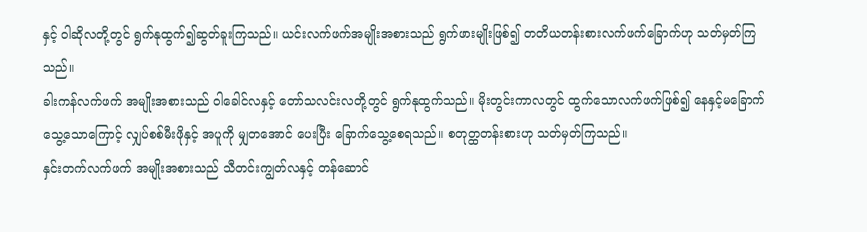နှင့် ဝါဆိုလတို့တွင် ရွက်နုထွက်၍ဆွတ်ခူးကြသည်။ ယင်းလက်ဖက်အမျိုးအစားသည် ရွက်ဖားမျိုးဖြစ်၍ တတိယတန်းစားလက်ဖက်ခြောက်ဟု သတ်မှတ်ကြသည်။
ခါးကန်လက်ဖက် အမျိုးအစားသည် ဝါခေါင်လနှင့် တော်သလင်းလတို့တွင် ရွက်နုထွက်သည်။ မိုးတွင်းကာလတွင် ထွက်သောလက်ဖက်ဖြစ်၍ နေနှင့်မခြောက်သွေ့သောကြောင့် လျှပ်စစ်မီးဖိုနှင့် အပူကို မျှတအောင် ပေးပြီး ခြောက်သွေ့စေရသည်။ စတုတ္ထတန်းစားဟု သတ်မှတ်ကြသည်။
နှင်းတက်လက်ဖက် အမျိုးအစားသည် သီတင်းကျွတ်လနှင့် တန်ဆောင်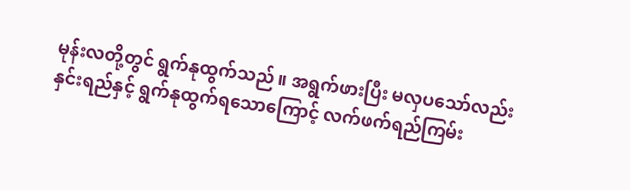မုန်းလတို့တွင် ရွက်နုထွက်သည်။ အရွက်ဖားပြီး မလှပသော်လည်း နှင်းရည်နှင့် ရွက်နုထွက်ရသောကြောင့် လက်ဖက်ရည်ကြမ်း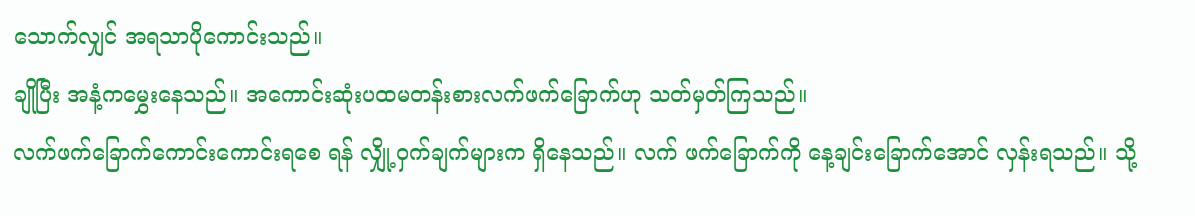သောက်လျှင် အရသာပိုကောင်းသည်။
ချိုပြီး အနံ့ကမွှေးနေသည်။ အကောင်းဆုံးပထမတန်းစားလက်ဖက်ခြောက်ဟု သတ်မှတ်ကြသည်။
လက်ဖက်ခြောက်ကောင်းကောင်းရစေ ရန် လျှို့ဝှက်ချက်များက ရှိနေသည်။ လက် ဖက်ခြောက်ကို နေ့ချင်းခြောက်အောင် လှန်းရသည်။ သို့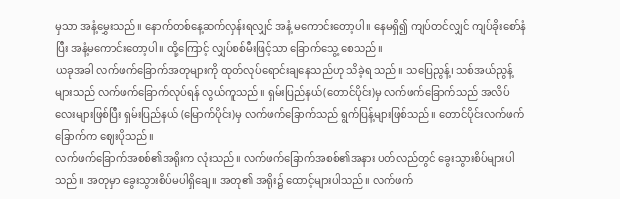မှသာ အနံ့မွှေးသည်။ နောက်တစ်နေ့ဆက်လှန်းရလျှင် အနံ့ မကောင်းတော့ပါ။ နေမရှိ၍ ကျပ်တင်လျှင် ကျပ်ခိုးစော်နံပြီး အနံ့မကောင်းတော့ပါ။ ထို့ကြောင့် လျှပ်စစ်မီးဖြင့်သာ ခြောက်သွေ့ စေသည်။
ယခုအခါ လက်ဖက်ခြောက်အတုများကို ထုတ်လုပ်ရောင်းချနေသည်ဟု သိခဲ့ရ သည်။ သပြေညွန့်၊ သစ်အယ်ညွန့်များသည် လက်ဖက်ခြောက်လုပ်ရန် လွယ်ကူသည်။ ရှမ်းပြည်နယ်(တောင်ပိုင်း)မှ လက်ဖက်ခြောက်သည် အလိပ်လေးများဖြစ်ပြီး ရှမ်းပြည်နယ် (မြောက်ပိုင်း)မှ လက်ဖက်ခြောက်သည် ရွက်ပြန့်များဖြစ်သည်။ တောင်ပိုင်းလက်ဖက်ခြောက်က ဈေးပိုသည်။
လက်ဖက်ခြောက်အစစ်၏အရိုးက လုံးသည်။ လက်ဖက်ခြောက်အစစ်၏အနား ပတ်လည်တွင် ခွေးသွားစိပ်များပါသည်။ အတုမှာ ခွေးသွားစိပ်မပါရှိချေ။ အတု၏ အရိုး၌ ထောင့်များပါသည်။ လက်ဖက်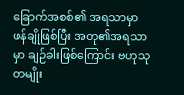ခြောက်အစစ်၏ အရသာမှာ ဖန်ချိုဖြစ်ပြီး အတု၏အရသာမှာ ချဉ်ခါးဖြစ်ကြောင်း ဗဟုသုတမျိုး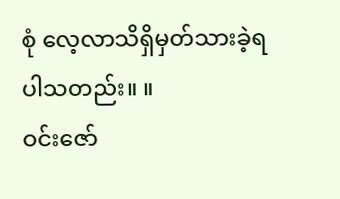စုံ လေ့လာသိရှိမှတ်သားခဲ့ရပါသတည်း။ ။
ဝင်းဇော်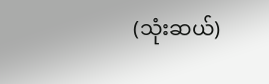(သုံးဆယ်)